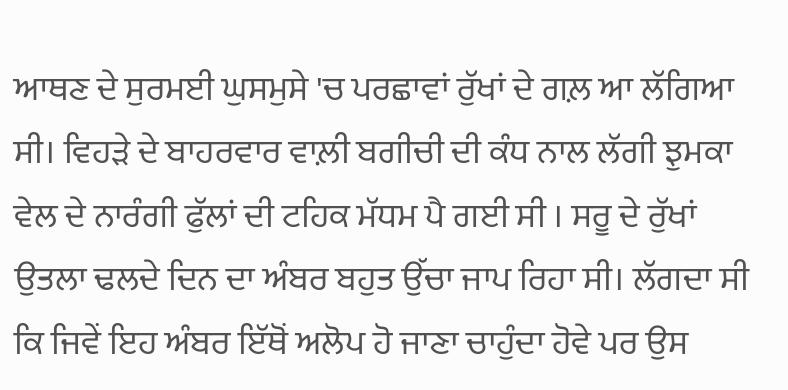ਆਥਣ ਦੇ ਸੁਰਮਈ ਘੁਸਮੁਸੇ 'ਚ ਪਰਛਾਵਾਂ ਰੁੱਖਾਂ ਦੇ ਗਲ਼ ਆ ਲੱਗਿਆ ਸੀ। ਵਿਹੜੇ ਦੇ ਬਾਹਰਵਾਰ ਵਾਲ਼ੀ ਬਗੀਚੀ ਦੀ ਕੰਧ ਨਾਲ ਲੱਗੀ ਝੁਮਕਾ ਵੇਲ ਦੇ ਨਾਰੰਗੀ ਫੁੱਲਾਂ ਦੀ ਟਹਿਕ ਮੱਧਮ ਪੈ ਗਈ ਸੀ । ਸਰੂ ਦੇ ਰੁੱਖਾਂ ਉਤਲਾ ਢਲਦੇ ਦਿਨ ਦਾ ਅੰਬਰ ਬਹੁਤ ਉੱਚਾ ਜਾਪ ਰਿਹਾ ਸੀ। ਲੱਗਦਾ ਸੀ ਕਿ ਜਿਵੇਂ ਇਹ ਅੰਬਰ ਇੱਥੋਂ ਅਲੋਪ ਹੋ ਜਾਣਾ ਚਾਹੁੰਦਾ ਹੋਵੇ ਪਰ ਉਸ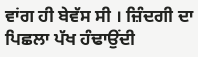ਵਾਂਗ ਹੀ ਬੇਵੱਸ ਸੀ । ਜ਼ਿੰਦਗੀ ਦਾ ਪਿਛਲਾ ਪੱਖ ਹੰਢਾਉਂਦੀ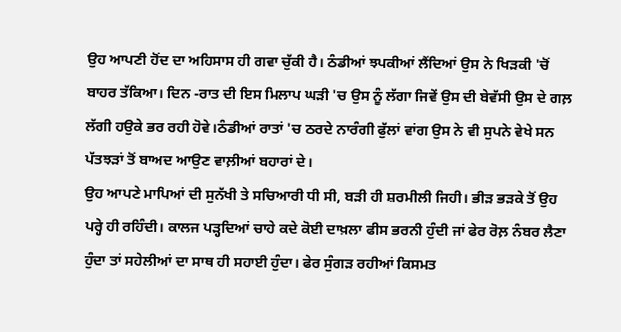ਉਹ ਆਪਣੀ ਹੋਂਦ ਦਾ ਅਹਿਸਾਸ ਹੀ ਗਵਾ ਚੁੱਕੀ ਹੈ। ਠੰਡੀਆਂ ਝਪਕੀਆਂ ਲੈਂਦਿਆਂ ਉਸ ਨੇ ਖਿੜਕੀ 'ਚੋਂ ਬਾਹਰ ਤੱਕਿਆ। ਦਿਨ -ਰਾਤ ਦੀ ਇਸ ਮਿਲਾਪ ਘੜੀ 'ਚ ਉਸ ਨੂੰ ਲੱਗਾ ਜਿਵੇਂ ਉਸ ਦੀ ਬੇਵੱਸੀ ਉਸ ਦੇ ਗਲ਼ ਲੱਗੀ ਹਉਕੇ ਭਰ ਰਹੀ ਹੋਵੇ।ਠੰਡੀਆਂ ਰਾਤਾਂ 'ਚ ਠਰਦੇ ਨਾਰੰਗੀ ਫੁੱਲਾਂ ਵਾਂਗ ਉਸ ਨੇ ਵੀ ਸੁਪਨੇ ਵੇਖੇ ਸਨ ਪੱਤਝੜਾਂ ਤੋਂ ਬਾਅਦ ਆਉਣ ਵਾਲ਼ੀਆਂ ਬਹਾਰਾਂ ਦੇ।
ਉਹ ਆਪਣੇ ਮਾਪਿਆਂ ਦੀ ਸੁਨੱਖੀ ਤੇ ਸਚਿਆਰੀ ਧੀ ਸੀ, ਬੜੀ ਹੀ ਸ਼ਰਮੀਲੀ ਜਿਹੀ। ਭੀੜ ਭੜਕੇ ਤੋਂ ਉਹ ਪਰ੍ਹੇ ਹੀ ਰਹਿੰਦੀ। ਕਾਲਜ ਪੜ੍ਹਦਿਆਂ ਚਾਹੇ ਕਦੇ ਕੋਈ ਦਾਖ਼ਲਾ ਫੀਸ ਭਰਨੀ ਹੁੰਦੀ ਜਾਂ ਫੇਰ ਰੋਲ਼ ਨੰਬਰ ਲੈਣਾ ਹੁੰਦਾ ਤਾਂ ਸਹੇਲੀਆਂ ਦਾ ਸਾਥ ਹੀ ਸਹਾਈ ਹੁੰਦਾ। ਫੇਰ ਸੁੰਗੜ ਰਹੀਆਂ ਕਿਸਮਤ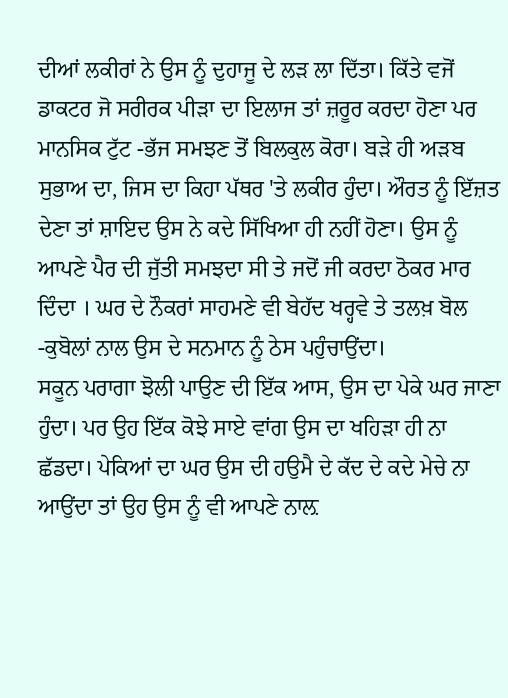ਦੀਆਂ ਲਕੀਰਾਂ ਨੇ ਉਸ ਨੂੰ ਦੁਹਾਜੂ ਦੇ ਲੜ ਲਾ ਦਿੱਤਾ। ਕਿੱਤੇ ਵਜੋਂ ਡਾਕਟਰ ਜੋ ਸਰੀਰਕ ਪੀੜਾ ਦਾ ਇਲਾਜ ਤਾਂ ਜ਼ਰੂਰ ਕਰਦਾ ਹੋਣਾ ਪਰ ਮਾਨਸਿਕ ਟੁੱਟ -ਭੱਜ ਸਮਝਣ ਤੋਂ ਬਿਲਕੁਲ ਕੋਰਾ। ਬੜੇ ਹੀ ਅੜਬ ਸੁਭਾਅ ਦਾ, ਜਿਸ ਦਾ ਕਿਹਾ ਪੱਥਰ 'ਤੇ ਲਕੀਰ ਹੁੰਦਾ। ਔਰਤ ਨੂੰ ਇੱਜ਼ਤ ਦੇਣਾ ਤਾਂ ਸ਼ਾਇਦ ਉਸ ਨੇ ਕਦੇ ਸਿੱਖਿਆ ਹੀ ਨਹੀਂ ਹੋਣਾ। ਉਸ ਨੂੰ ਆਪਣੇ ਪੈਰ ਦੀ ਜੁੱਤੀ ਸਮਝਦਾ ਸੀ ਤੇ ਜਦੋਂ ਜੀ ਕਰਦਾ ਠੋਕਰ ਮਾਰ ਦਿੰਦਾ । ਘਰ ਦੇ ਨੌਕਰਾਂ ਸਾਹਮਣੇ ਵੀ ਬੇਹੱਦ ਖਰ੍ਹਵੇ ਤੇ ਤਲਖ਼ ਬੋਲ -ਕੁਬੋਲਾਂ ਨਾਲ ਉਸ ਦੇ ਸਨਮਾਨ ਨੂੰ ਠੇਸ ਪਹੁੰਚਾਉਂਦਾ।
ਸਕੂਨ ਪਰਾਗਾ ਝੋਲੀ ਪਾਉਣ ਦੀ ਇੱਕ ਆਸ, ਉਸ ਦਾ ਪੇਕੇ ਘਰ ਜਾਣਾ ਹੁੰਦਾ। ਪਰ ਉਹ ਇੱਕ ਕੋਝੇ ਸਾਏ ਵਾਂਗ ਉਸ ਦਾ ਖਹਿੜਾ ਹੀ ਨਾ ਛੱਡਦਾ। ਪੇਕਿਆਂ ਦਾ ਘਰ ਉਸ ਦੀ ਹਉਮੈ ਦੇ ਕੱਦ ਦੇ ਕਦੇ ਮੇਚੇ ਨਾ ਆਉਂਦਾ ਤਾਂ ਉਹ ਉਸ ਨੂੰ ਵੀ ਆਪਣੇ ਨਾਲ਼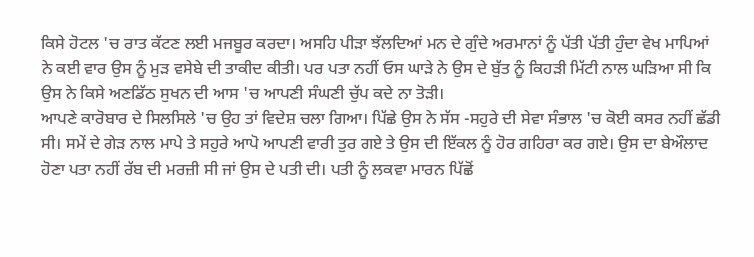ਕਿਸੇ ਹੋਟਲ 'ਚ ਰਾਤ ਕੱਟਣ ਲਈ ਮਜਬੂਰ ਕਰਦਾ। ਅਸਹਿ ਪੀੜਾ ਝੱਲਦਿਆਂ ਮਨ ਦੇ ਗੁੰਦੇ ਅਰਮਾਨਾਂ ਨੂੰ ਪੱਤੀ ਪੱਤੀ ਹੁੰਦਾ ਵੇਖ ਮਾਪਿਆਂ ਨੇ ਕਈ ਵਾਰ ਉਸ ਨੂੰ ਮੁੜ ਵਸੇਬੇ ਦੀ ਤਾਕੀਦ ਕੀਤੀ। ਪਰ ਪਤਾ ਨਹੀਂ ਓਸ ਘਾੜੇ ਨੇ ਉਸ ਦੇ ਬੁੱਤ ਨੂੰ ਕਿਹੜੀ ਮਿੱਟੀ ਨਾਲ ਘੜਿਆ ਸੀ ਕਿ ਉਸ ਨੇ ਕਿਸੇ ਅਣਡਿੱਠ ਸੁਖਨ ਦੀ ਆਸ 'ਚ ਆਪਣੀ ਸੰਘਣੀ ਚੁੱਪ ਕਦੇ ਨਾ ਤੋੜੀ।
ਆਪਣੇ ਕਾਰੋਬਾਰ ਦੇ ਸਿਲਸਿਲੇ 'ਚ ਉਹ ਤਾਂ ਵਿਦੇਸ਼ ਚਲਾ ਗਿਆ। ਪਿੱਛੇ ਉਸ ਨੇ ਸੱਸ -ਸਹੁਰੇ ਦੀ ਸੇਵਾ ਸੰਭਾਲ 'ਚ ਕੋਈ ਕਸਰ ਨਹੀਂ ਛੱਡੀ ਸੀ। ਸਮੇਂ ਦੇ ਗੇੜ ਨਾਲ ਮਾਪੇ ਤੇ ਸਹੁਰੇ ਆਪੋ ਆਪਣੀ ਵਾਰੀ ਤੁਰ ਗਏ ਤੇ ਉਸ ਦੀ ਇੱਕਲ ਨੂੰ ਹੋਰ ਗਹਿਰਾ ਕਰ ਗਏ। ਉਸ ਦਾ ਬੇਔਲਾਦ ਹੋਣਾ ਪਤਾ ਨਹੀਂ ਰੱਬ ਦੀ ਮਰਜ਼ੀ ਸੀ ਜਾਂ ਉਸ ਦੇ ਪਤੀ ਦੀ। ਪਤੀ ਨੂੰ ਲਕਵਾ ਮਾਰਨ ਪਿੱਛੋਂ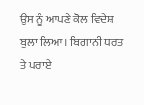ਉਸ ਨੂੰ ਆਪਣੇ ਕੋਲ ਵਿਦੇਸ਼ ਬੁਲਾ ਲਿਆ। ਬਿਗਾਨੀ ਧਰਤ ਤੇ ਪਰਾਏ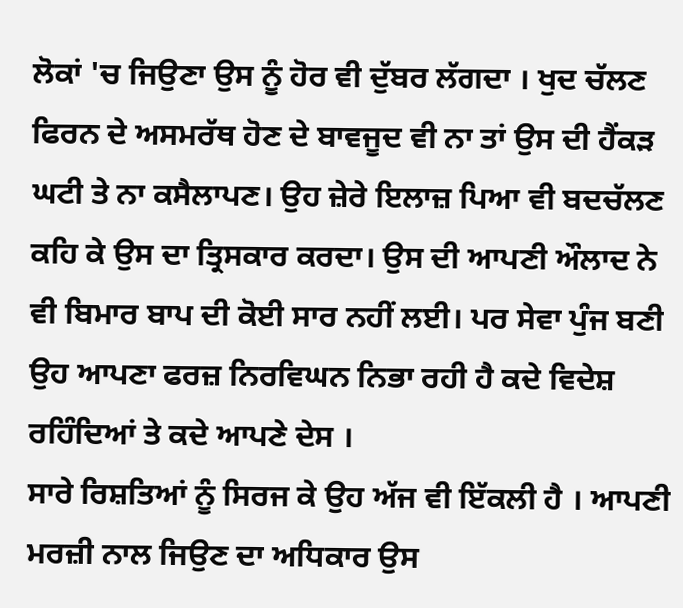ਲੋਕਾਂ 'ਚ ਜਿਉਣਾ ਉਸ ਨੂੰ ਹੋਰ ਵੀ ਦੁੱਬਰ ਲੱਗਦਾ । ਖੁਦ ਚੱਲਣ ਫਿਰਨ ਦੇ ਅਸਮਰੱਥ ਹੋਣ ਦੇ ਬਾਵਜੂਦ ਵੀ ਨਾ ਤਾਂ ਉਸ ਦੀ ਹੈਂਕੜ ਘਟੀ ਤੇ ਨਾ ਕਸੈਲਾਪਣ। ਉਹ ਜ਼ੇਰੇ ਇਲਾਜ਼ ਪਿਆ ਵੀ ਬਦਚੱਲਣ ਕਹਿ ਕੇ ਉਸ ਦਾ ਤ੍ਰਿਸਕਾਰ ਕਰਦਾ। ਉਸ ਦੀ ਆਪਣੀ ਔਲਾਦ ਨੇ ਵੀ ਬਿਮਾਰ ਬਾਪ ਦੀ ਕੋਈ ਸਾਰ ਨਹੀਂ ਲਈ। ਪਰ ਸੇਵਾ ਪੁੰਜ ਬਣੀ ਉਹ ਆਪਣਾ ਫਰਜ਼ ਨਿਰਵਿਘਨ ਨਿਭਾ ਰਹੀ ਹੈ ਕਦੇ ਵਿਦੇਸ਼ ਰਹਿੰਦਿਆਂ ਤੇ ਕਦੇ ਆਪਣੇ ਦੇਸ ।
ਸਾਰੇ ਰਿਸ਼ਤਿਆਂ ਨੂੰ ਸਿਰਜ ਕੇ ਉਹ ਅੱਜ ਵੀ ਇੱਕਲੀ ਹੈ । ਆਪਣੀ ਮਰਜ਼ੀ ਨਾਲ ਜਿਉਣ ਦਾ ਅਧਿਕਾਰ ਉਸ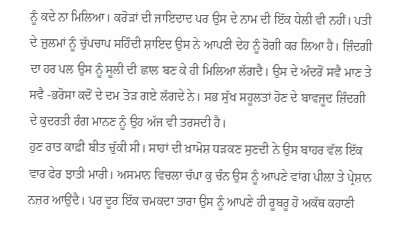ਨੂੰ ਕਦੇ ਨਾ ਮਿਲਿਆ। ਕਰੋੜਾਂ ਦੀ ਜਾਇਦਾਦ ਪਰ ਉਸ ਦੇ ਨਾਮ ਦੀ ਇੱਕ ਧੇਲੀ ਵੀ ਨਹੀਂ। ਪਤੀ ਦੇ ਜ਼ੁਲਮਾਂ ਨੂੰ ਚੁੱਪਚਾਪ ਸਹਿੰਦੀ ਸ਼ਾਇਦ ਉਸ ਨੇ ਆਪਣੀ ਦੇਹ ਨੂੰ ਰੋਗੀ ਕਰ ਲਿਆ ਹੈ। ਜ਼ਿੰਦਗੀ ਦਾ ਹਰ ਪਲ ਉਸ ਨੂੰ ਸੂਲੀ ਦੀ ਛਾਲ ਬਣ ਕੇ ਹੀ ਮਿਲਿਆ ਲੱਗਦੈ। ਉਸ ਦੇ ਅੰਦਰੋਂ ਸਵੈ ਮਾਣ ਤੇ ਸਵੈ -ਭਰੋਸਾ ਕਦੋਂ ਦੇ ਦਮ ਤੋੜ ਗਏ ਲੱਗਦੇ ਨੇ। ਸਭ ਸੁੱਖ ਸਹੂਲਤਾਂ ਹੋਣ ਦੇ ਬਾਵਜੂਦ ਜ਼ਿੰਦਗੀ ਦੇ ਕੁਦਰਤੀ ਰੰਗ ਮਾਨਣ ਨੂੰ ਉਹ ਅੱਜ ਵੀ ਤਰਸਦੀ ਹੈ।
ਹੁਣ ਰਾਤ ਕਾਫ਼ੀ ਬੀਤ ਚੁੱਕੀ ਸੀ। ਸਾਹਾਂ ਦੀ ਖ਼ਾਮੋਸ਼ ਧੜਕਣ ਸੁਣਦੀ ਨੇ ਉਸ ਬਾਹਰ ਵੱਲ ਇੱਕ ਵਾਰ ਫੇਰ ਝਾਤੀ ਮਾਰੀ। ਅਸਮਾਨ ਵਿਚਲਾ ਚੱਪਾ ਕੁ ਚੰਨ ਉਸ ਨੂੰ ਆਪਣੇ ਵਾਂਗ ਪੀਲ਼ਾ ਤੇ ਪ੍ਰੇਸ਼ਾਨ ਨਜ਼ਰ ਆਉਂਦੈ। ਪਰ ਦੂਰ ਇੱਕ ਚਮਕਦਾ ਤਾਰਾ ਉਸ ਨੂੰ ਆਪਣੇ ਹੀ ਰੂਬਰੂ ਹੋ ਅਕੱਥ ਕਹਾਣੀ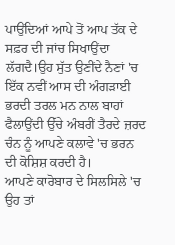ਪਾਉਂਦਿਆਂ ਆਪੇ ਤੋਂ ਆਪ ਤੱਕ ਦੇ ਸਫ਼ਰ ਦੀ ਜਾਂਚ ਸਿਖਾਉਂਦਾ ਲੱਗਦੈ।ਉਹ ਸੁੱਤ ਉਣੀਂਦੇ ਨੈਣਾਂ 'ਚ ਇੱਕ ਨਵੀਂ ਆਸ ਦੀ ਅੰਗੜਾਈ ਭਰਦੀ ਤਰਲ ਮਨ ਨਾਲ ਬਾਹਾਂ ਫੈਲਾਉਂਦੀ ਉੱਚੇ ਅੰਬਰੀਂ ਤੈਰਦੇ ਜ਼ਰਦ ਚੰਨ ਨੂੰ ਆਪਣੇ ਕਲਾਵੇ 'ਚ ਭਰਨ ਦੀ ਕੋਸ਼ਿਸ਼ ਕਰਦੀ ਹੈ।
ਆਪਣੇ ਕਾਰੋਬਾਰ ਦੇ ਸਿਲਸਿਲੇ 'ਚ ਉਹ ਤਾਂ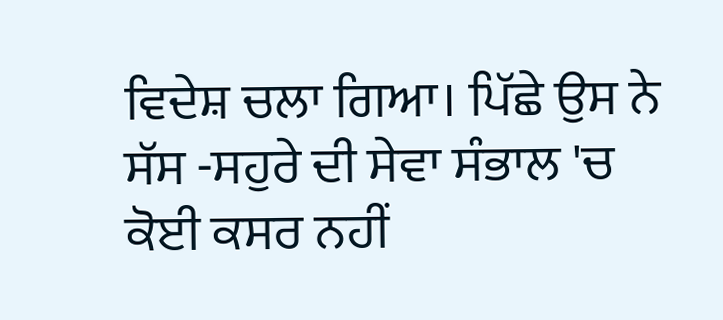ਵਿਦੇਸ਼ ਚਲਾ ਗਿਆ। ਪਿੱਛੇ ਉਸ ਨੇ ਸੱਸ -ਸਹੁਰੇ ਦੀ ਸੇਵਾ ਸੰਭਾਲ 'ਚ ਕੋਈ ਕਸਰ ਨਹੀਂ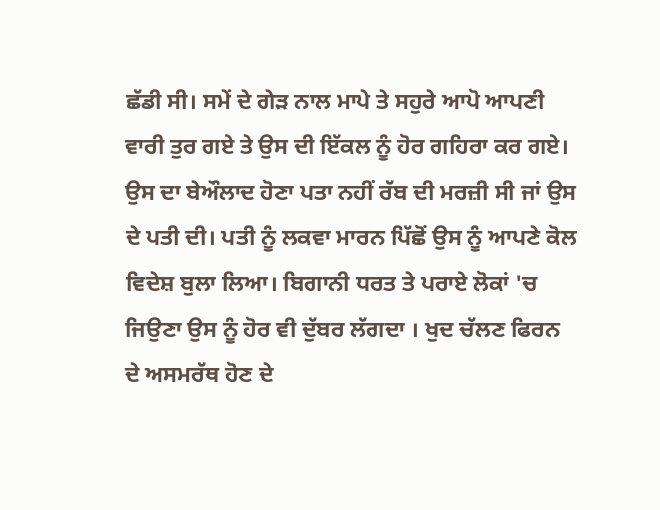ਛੱਡੀ ਸੀ। ਸਮੇਂ ਦੇ ਗੇੜ ਨਾਲ ਮਾਪੇ ਤੇ ਸਹੁਰੇ ਆਪੋ ਆਪਣੀ ਵਾਰੀ ਤੁਰ ਗਏ ਤੇ ਉਸ ਦੀ ਇੱਕਲ ਨੂੰ ਹੋਰ ਗਹਿਰਾ ਕਰ ਗਏ। ਉਸ ਦਾ ਬੇਔਲਾਦ ਹੋਣਾ ਪਤਾ ਨਹੀਂ ਰੱਬ ਦੀ ਮਰਜ਼ੀ ਸੀ ਜਾਂ ਉਸ ਦੇ ਪਤੀ ਦੀ। ਪਤੀ ਨੂੰ ਲਕਵਾ ਮਾਰਨ ਪਿੱਛੋਂ ਉਸ ਨੂੰ ਆਪਣੇ ਕੋਲ ਵਿਦੇਸ਼ ਬੁਲਾ ਲਿਆ। ਬਿਗਾਨੀ ਧਰਤ ਤੇ ਪਰਾਏ ਲੋਕਾਂ 'ਚ ਜਿਉਣਾ ਉਸ ਨੂੰ ਹੋਰ ਵੀ ਦੁੱਬਰ ਲੱਗਦਾ । ਖੁਦ ਚੱਲਣ ਫਿਰਨ ਦੇ ਅਸਮਰੱਥ ਹੋਣ ਦੇ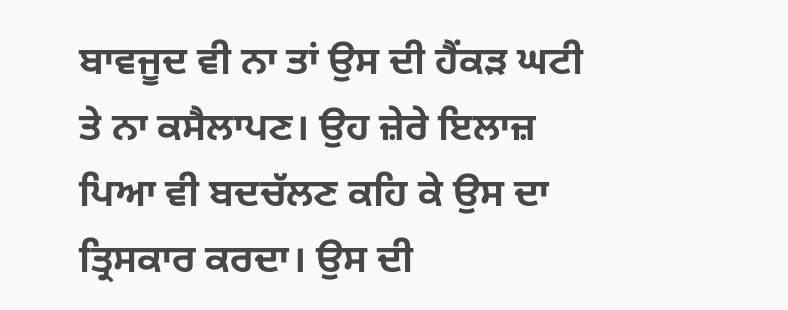ਬਾਵਜੂਦ ਵੀ ਨਾ ਤਾਂ ਉਸ ਦੀ ਹੈਂਕੜ ਘਟੀ ਤੇ ਨਾ ਕਸੈਲਾਪਣ। ਉਹ ਜ਼ੇਰੇ ਇਲਾਜ਼ ਪਿਆ ਵੀ ਬਦਚੱਲਣ ਕਹਿ ਕੇ ਉਸ ਦਾ ਤ੍ਰਿਸਕਾਰ ਕਰਦਾ। ਉਸ ਦੀ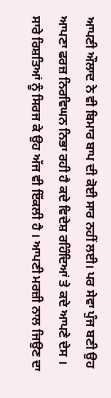ਆਪਣੀ ਔਲਾਦ ਨੇ ਵੀ ਬਿਮਾਰ ਬਾਪ ਦੀ ਕੋਈ ਸਾਰ ਨਹੀਂ ਲਈ। ਪਰ ਸੇਵਾ ਪੁੰਜ ਬਣੀ ਉਹ ਆਪਣਾ ਫਰਜ਼ ਨਿਰਵਿਘਨ ਨਿਭਾ ਰਹੀ ਹੈ ਕਦੇ ਵਿਦੇਸ਼ ਰਹਿੰਦਿਆਂ ਤੇ ਕਦੇ ਆਪਣੇ ਦੇਸ ।
ਸਾਰੇ ਰਿਸ਼ਤਿਆਂ ਨੂੰ ਸਿਰਜ ਕੇ ਉਹ ਅੱਜ ਵੀ ਇੱਕਲੀ ਹੈ । ਆਪਣੀ ਮਰਜ਼ੀ ਨਾਲ ਜਿਉਣ ਦਾ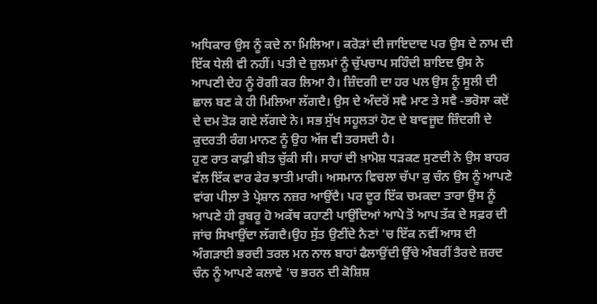ਅਧਿਕਾਰ ਉਸ ਨੂੰ ਕਦੇ ਨਾ ਮਿਲਿਆ। ਕਰੋੜਾਂ ਦੀ ਜਾਇਦਾਦ ਪਰ ਉਸ ਦੇ ਨਾਮ ਦੀ ਇੱਕ ਧੇਲੀ ਵੀ ਨਹੀਂ। ਪਤੀ ਦੇ ਜ਼ੁਲਮਾਂ ਨੂੰ ਚੁੱਪਚਾਪ ਸਹਿੰਦੀ ਸ਼ਾਇਦ ਉਸ ਨੇ ਆਪਣੀ ਦੇਹ ਨੂੰ ਰੋਗੀ ਕਰ ਲਿਆ ਹੈ। ਜ਼ਿੰਦਗੀ ਦਾ ਹਰ ਪਲ ਉਸ ਨੂੰ ਸੂਲੀ ਦੀ ਛਾਲ ਬਣ ਕੇ ਹੀ ਮਿਲਿਆ ਲੱਗਦੈ। ਉਸ ਦੇ ਅੰਦਰੋਂ ਸਵੈ ਮਾਣ ਤੇ ਸਵੈ -ਭਰੋਸਾ ਕਦੋਂ ਦੇ ਦਮ ਤੋੜ ਗਏ ਲੱਗਦੇ ਨੇ। ਸਭ ਸੁੱਖ ਸਹੂਲਤਾਂ ਹੋਣ ਦੇ ਬਾਵਜੂਦ ਜ਼ਿੰਦਗੀ ਦੇ ਕੁਦਰਤੀ ਰੰਗ ਮਾਨਣ ਨੂੰ ਉਹ ਅੱਜ ਵੀ ਤਰਸਦੀ ਹੈ।
ਹੁਣ ਰਾਤ ਕਾਫ਼ੀ ਬੀਤ ਚੁੱਕੀ ਸੀ। ਸਾਹਾਂ ਦੀ ਖ਼ਾਮੋਸ਼ ਧੜਕਣ ਸੁਣਦੀ ਨੇ ਉਸ ਬਾਹਰ ਵੱਲ ਇੱਕ ਵਾਰ ਫੇਰ ਝਾਤੀ ਮਾਰੀ। ਅਸਮਾਨ ਵਿਚਲਾ ਚੱਪਾ ਕੁ ਚੰਨ ਉਸ ਨੂੰ ਆਪਣੇ ਵਾਂਗ ਪੀਲ਼ਾ ਤੇ ਪ੍ਰੇਸ਼ਾਨ ਨਜ਼ਰ ਆਉਂਦੈ। ਪਰ ਦੂਰ ਇੱਕ ਚਮਕਦਾ ਤਾਰਾ ਉਸ ਨੂੰ ਆਪਣੇ ਹੀ ਰੂਬਰੂ ਹੋ ਅਕੱਥ ਕਹਾਣੀ ਪਾਉਂਦਿਆਂ ਆਪੇ ਤੋਂ ਆਪ ਤੱਕ ਦੇ ਸਫ਼ਰ ਦੀ ਜਾਂਚ ਸਿਖਾਉਂਦਾ ਲੱਗਦੈ।ਉਹ ਸੁੱਤ ਉਣੀਂਦੇ ਨੈਣਾਂ 'ਚ ਇੱਕ ਨਵੀਂ ਆਸ ਦੀ ਅੰਗੜਾਈ ਭਰਦੀ ਤਰਲ ਮਨ ਨਾਲ ਬਾਹਾਂ ਫੈਲਾਉਂਦੀ ਉੱਚੇ ਅੰਬਰੀਂ ਤੈਰਦੇ ਜ਼ਰਦ ਚੰਨ ਨੂੰ ਆਪਣੇ ਕਲਾਵੇ 'ਚ ਭਰਨ ਦੀ ਕੋਸ਼ਿਸ਼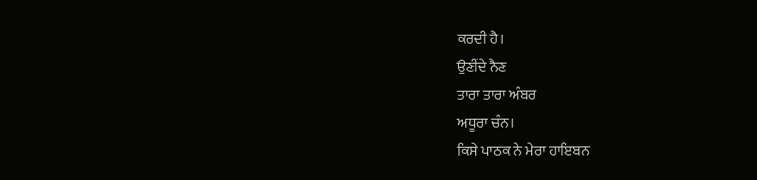ਕਰਦੀ ਹੈ।
ਉਣੀਂਦੇ ਨੈਣ
ਤਾਰਾ ਤਾਰਾ ਅੰਬਰ
ਅਧੂਰਾ ਚੰਨ।
ਕਿਸੇ ਪਾਠਕ ਨੇ ਮੇਰਾ ਹਾਇਬਨ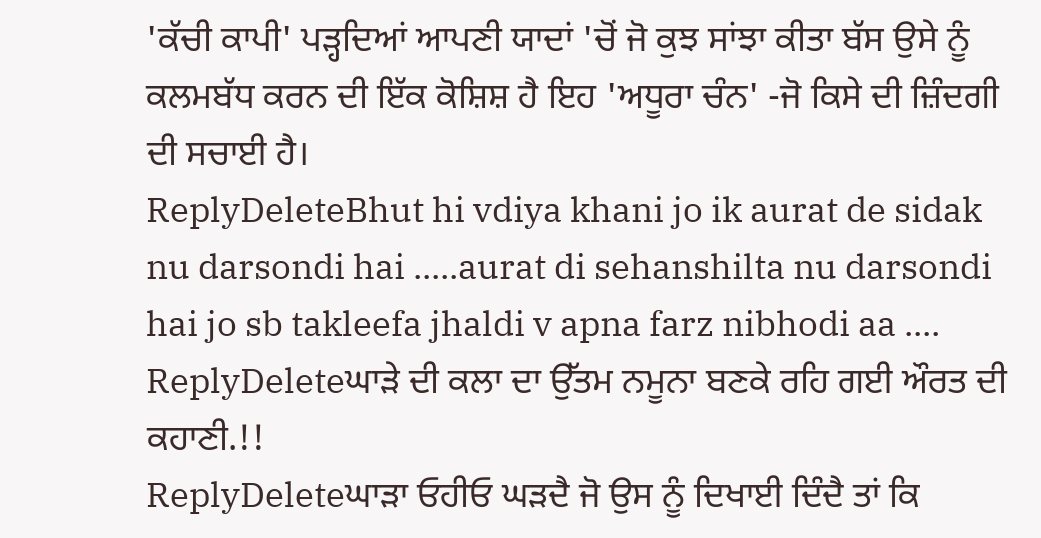'ਕੱਚੀ ਕਾਪੀ' ਪੜ੍ਹਦਿਆਂ ਆਪਣੀ ਯਾਦਾਂ 'ਚੋਂ ਜੋ ਕੁਝ ਸਾਂਝਾ ਕੀਤਾ ਬੱਸ ਉਸੇ ਨੂੰ ਕਲਮਬੱਧ ਕਰਨ ਦੀ ਇੱਕ ਕੋਸ਼ਿਸ਼ ਹੈ ਇਹ 'ਅਧੂਰਾ ਚੰਨ' -ਜੋ ਕਿਸੇ ਦੀ ਜ਼ਿੰਦਗੀ ਦੀ ਸਚਾਈ ਹੈ।
ReplyDeleteBhut hi vdiya khani jo ik aurat de sidak nu darsondi hai .....aurat di sehanshilta nu darsondi hai jo sb takleefa jhaldi v apna farz nibhodi aa ....
ReplyDeleteਘਾੜੇ ਦੀ ਕਲਾ ਦਾ ਉੱਤਮ ਨਮੂਨਾ ਬਣਕੇ ਰਹਿ ਗਈ ਔਰਤ ਦੀ ਕਹਾਣੀ.!!
ReplyDeleteਘਾੜਾ ਓਹੀਓ ਘੜਦੈ ਜੋ ਉਸ ਨੂੰ ਦਿਖਾਈ ਦਿੰਦੈ ਤਾਂ ਕਿ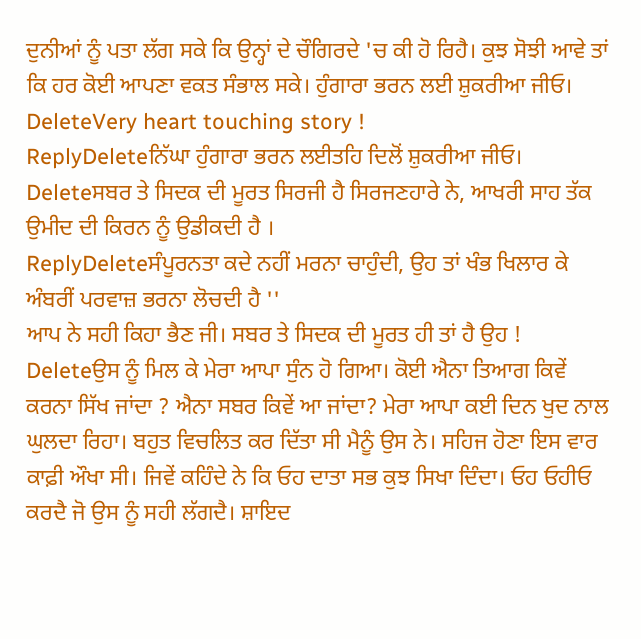ਦੁਨੀਆਂ ਨੂੰ ਪਤਾ ਲੱਗ ਸਕੇ ਕਿ ਉਨ੍ਹਾਂ ਦੇ ਚੌਗਿਰਦੇ 'ਚ ਕੀ ਹੋ ਰਿਹੈ। ਕੁਝ ਸੋਝੀ ਆਵੇ ਤਾਂ ਕਿ ਹਰ ਕੋਈ ਆਪਣਾ ਵਕਤ ਸੰਭਾਲ ਸਕੇ। ਹੁੰਗਾਰਾ ਭਰਨ ਲਈ ਸ਼ੁਕਰੀਆ ਜੀਓ।
DeleteVery heart touching story !
ReplyDeleteਨਿੱਘਾ ਹੁੰਗਾਰਾ ਭਰਨ ਲਈਤਹਿ ਦਿਲੋਂ ਸ਼ੁਕਰੀਆ ਜੀਓ।
Deleteਸਬਰ ਤੇ ਸਿਦਕ ਦੀ ਮੂਰਤ ਸਿਰਜੀ ਹੈ ਸਿਰਜਣਹਾਰੇ ਨੇ, ਆਖਰੀ ਸਾਹ ਤੱਕ ਉਮੀਦ ਦੀ ਕਿਰਨ ਨੂੰ ਉਡੀਕਦੀ ਹੈ ।
ReplyDeleteਸੰਪੂਰਨਤਾ ਕਦੇ ਨਹੀਂ ਮਰਨਾ ਚਾਹੁੰਦੀ, ਉਹ ਤਾਂ ਖੰਭ ਖਿਲਾਰ ਕੇ ਅੰਬਰੀਂ ਪਰਵਾਜ਼ ਭਰਨਾ ਲੋਚਦੀ ਹੈ ''
ਆਪ ਨੇ ਸਹੀ ਕਿਹਾ ਭੈਣ ਜੀ। ਸਬਰ ਤੇ ਸਿਦਕ ਦੀ ਮੂਰਤ ਹੀ ਤਾਂ ਹੈ ਉਹ !
Deleteਉਸ ਨੂੰ ਮਿਲ ਕੇ ਮੇਰਾ ਆਪਾ ਸੁੰਨ ਹੋ ਗਿਆ। ਕੋਈ ਐਨਾ ਤਿਆਗ ਕਿਵੇਂ ਕਰਨਾ ਸਿੱਖ ਜਾਂਦਾ ? ਐਨਾ ਸਬਰ ਕਿਵੇਂ ਆ ਜਾਂਦਾ? ਮੇਰਾ ਆਪਾ ਕਈ ਦਿਨ ਖੁਦ ਨਾਲ ਘੁਲਦਾ ਰਿਹਾ। ਬਹੁਤ ਵਿਚਲਿਤ ਕਰ ਦਿੱਤਾ ਸੀ ਮੈਨੂੰ ਉਸ ਨੇ। ਸਹਿਜ ਹੋਣਾ ਇਸ ਵਾਰ ਕਾਫ਼ੀ ਔਖਾ ਸੀ। ਜਿਵੇਂ ਕਹਿੰਦੇ ਨੇ ਕਿ ਓਹ ਦਾਤਾ ਸਭ ਕੁਝ ਸਿਖਾ ਦਿੰਦਾ। ਓਹ ਓਹੀਓ ਕਰਦੈ ਜੋ ਉਸ ਨੂੰ ਸਹੀ ਲੱਗਦੈ। ਸ਼ਾਇਦ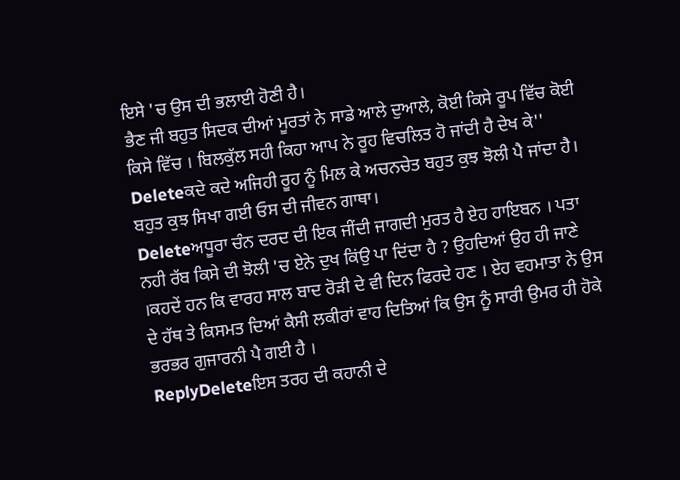ਇਸੇ 'ਚ ਉਸ ਦੀ ਭਲਾਈ ਹੋਣੀ ਹੈ।
ਭੈਣ ਜੀ ਬਹੁਤ ਸਿਦਕ ਦੀਆਂ ਮੂਰਤਾਂ ਨੇ ਸਾਡੇ ਆਲੇ ਦੁਆਲੇ, ਕੋਈ ਕਿਸੇ ਰੂਪ ਵਿੱਚ ਕੋਈ ਕਿਸੇ ਵਿੱਚ । ਬਿਲਕੁੱਲ ਸਹੀ ਕਿਹਾ ਆਪ ਨੇ ਰੂਹ ਵਿਚਲਿਤ ਹੋ ਜਾਂਦੀ ਹੈ ਦੇਖ ਕੇ''
Deleteਕਦੇ ਕਦੇ ਅਜਿਹੀ ਰੂਹ ਨੂੰ ਮਿਲ ਕੇ ਅਚਨਚੇਤ ਬਹੁਤ ਕੁਝ ਝੋਲੀ ਪੈ ਜਾਂਦਾ ਹੈ। ਬਹੁਤ ਕੁਝ ਸਿਖਾ ਗਈ ਓਸ ਦੀ ਜੀਵਨ ਗਾਥਾ।
Deleteਅਧੂਰਾ ਚੰਨ ਦਰਦ ਦੀ ਇਕ ਜੀਂਦੀ ਜਾਗਦੀ ਮੁਰਤ ਹੈ ਏਹ ਹਾਇਬਨ । ਪਤਾ ਨਹੀ ਰੱਬ ਕਿਸੇ ਦੀ ਝੋਲੀ 'ਚ ਏਨੇ ਦੁਖ ਕਿਂਉ ਪਾ ਦਿਂਦਾ ਹੈ ? ਉਹਦਿਆਂ ਉਹ ਹੀ ਜਾਣੇ ।ਕਹਦੇਂ ਹਨ ਕਿ ਵਾਰਹ ਸਾਲ ਬਾਦ ਰੋੜੀ ਦੇ ਵੀ ਦਿਨ ਫਿਰਦੇ ਹਣ । ਏਹ ਵਹਮਾਤਾ ਨੇ ਉਸ ਦੇ ਹੱਥ ਤੇ ਕਿਸਮਤ ਦਿਆਂ ਕੈਸੀ ਲਕੀਰਾਂ ਵਾਹ ਦਿਤਿਆਂ ਕਿ ਉਸ ਨੂੰ ਸਾਰੀ ਉਮਰ ਹੀ ਹੋਕੇ ਭਰਭਰ ਗੁਜਾਰਨੀ ਪੈ ਗਈ ਹੈ ।
ReplyDeleteਇਸ ਤਰਹ ਦੀ ਕਹਾਨੀ ਦੇ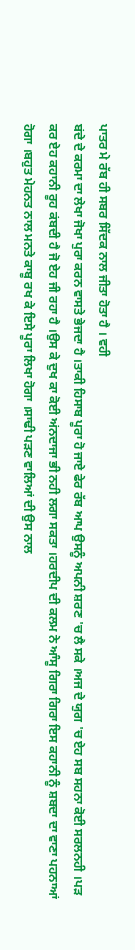ਪਾਤਰ ਮੇ ਰੱਬ ਹੀ ਸਬਰ ਸਿੱਦਕ ਨਾਲ ਜੀਤਾ ਹੋਤਾ ਹੈ । ਵਹੀ
ਬਂਦੇ ਦੇ ਕਰਮਾ ਦਾ ਲੇਖਾ ਜੋਖਾ ਪੁਰਾ ਕਰਨ ਵਾਸਤੇ ਭੇਜਦਾ ਹੈ ।ਤਾਕੀ ਹਿਸਾਬ ਪੂਰਾ ਹੋ ਜਾਏ ਫੇਰ ਰੱਬ ਆਪ ਉਸਨੂੰ ਅਪਨੀ ਸ਼ਰਣ 'ਚ ਲੈ ਸਕੇ ।ਅਜ ਦੇ ਯੁਗ 'ਚ ਏਹ ਸਬ ਸਹਨਾ ਕੋਈ ਸਰਲਨਹੀ ।ਪੜ ਕਰ ਏਹ ਕਹਾਨੀ ਰੂਹ ਕਂਬਦੀ ਹੈ ਜੋ ਏਹ ਜੀ ਰਹਾ ਹੈ ।ਉਸ ਕੇ ਦੁਖ ਕਾ ਕੋਈ ਅਂਨਦਾਜਾ ਭੀ ਨਹੀ ਲਗਾ ਸਕਤਾ ।ਹਰਦੀਪ ਦੀ ਕਲਮ ਨੇ ਆੰਸੂ ਗਿਰਾ ਗਿਰਾ ਇਸ ਕਹਾਨੀ ਨੂੰ ਸ਼ਬਦਾ ਦਾ ਵਾਣਾ ਪਹਨਾਆਂ ਹੋਗਾ ।ਬਹੁਤ ਮੇਹਨਤ ਨਾਲ ਮਨਤੇ ਕਾਬੂ ਰਖ ਕੇ ਇਸੇ ਪੂਰਾ ਲਿਖਾ ਹੋਗਾ ।ਸਾਢੀ ਪੜਣ ਵਾਲਿਆਂ ਦੀ ਉਸ ਨਾਲ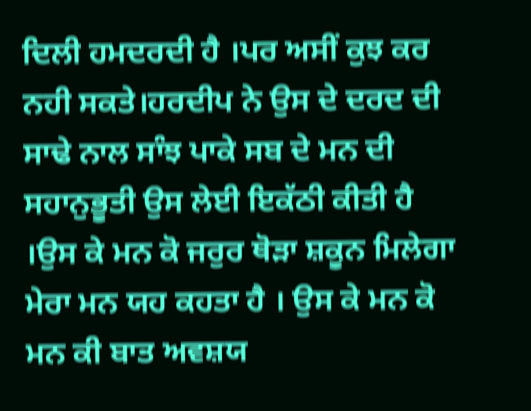ਦਿਲੀ ਹਮਦਰਦੀ ਹੈ ।ਪਰ ਅਸੀਂ ਕੁਝ ਕਰ ਨਹੀ ਸਕਤੇ।ਹਰਦੀਪ ਨੇ ਉਸ ਦੇ ਦਰਦ ਦੀ ਸਾਢੇ ਨਾਲ ਸਾੰਝ ਪਾਕੇ ਸਬ ਦੇ ਮਨ ਦੀ ਸਹਾਨੁਭੂਤੀ ਉਸ ਲੇਈ ਇਕੱਠੀ ਕੀਤੀ ਹੈ ।ਉਸ ਕੇ ਮਨ ਕੋ ਜਰੁਰ ਥੋੜਾ ਸ਼ਕੂਨ ਮਿਲੇਗਾ ਮੇਰਾ ਮਨ ਯਹ ਕਹਤਾ ਹੈ । ਉਸ ਕੇ ਮਨ ਕੋ ਮਨ ਕੀ ਬਾਤ ਅਵਸ਼ਯ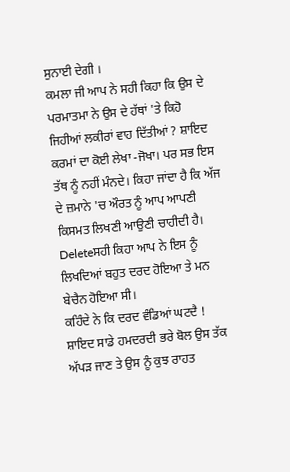ਸੁਨਾਈ ਦੇਗੀ ।
ਕਮਲਾ ਜੀ ਆਪ ਨੇ ਸਹੀ ਕਿਹਾ ਕਿ ਉਸ ਦੇ ਪਰਮਾਤਮਾ ਨੇ ਉਸ ਦੇ ਹੱਥਾਂ 'ਤੇ ਕਿਹੋ ਜਿਹੀਆਂ ਲਕੀਰਾਂ ਵਾਹ ਦਿੱਤੀਆਂ ? ਸ਼ਾਇਦ ਕਰਮਾਂ ਦਾ ਕੋਈ ਲੇਖਾ -ਜੋਖਾ। ਪਰ ਸਭ ਇਸ ਤੱਥ ਨੂੰ ਨਹੀਂ ਮੰਨਦੇ। ਕਿਹਾ ਜਾਂਦਾ ਹੈ ਕਿ ਅੱਜ ਦੇ ਜ਼ਮਾਨੇ 'ਚ ਔਰਤ ਨੂੰ ਆਪ ਆਪਣੀ ਕਿਸਮਤ ਲਿਖਣੀ ਆਉਣੀ ਚਾਹੀਦੀ ਹੈ।
Deleteਸਹੀ ਕਿਹਾ ਆਪ ਨੇ ਇਸ ਨੂੰ ਲਿਖਦਿਆਂ ਬਹੁਤ ਦਰਦ ਹੋਇਆ ਤੇ ਮਨ ਬੇਚੈਨ ਹੋਇਆ ਸੀ।
ਕਹਿੰਦੇ ਨੇ ਕਿ ਦਰਦ ਵੰਡਿਆਂ ਘਟਦੈ ! ਸ਼ਾਇਦ ਸਾਡੇ ਹਮਦਰਦੀ ਭਰੇ ਬੋਲ ਉਸ ਤੱਕ ਅੱਪੜ ਜਾਣ ਤੇ ਉਸ ਨੂੰ ਕੁਝ ਰਾਹਤ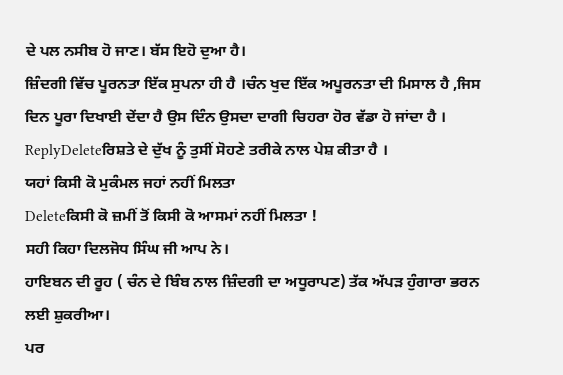ਦੇ ਪਲ ਨਸੀਬ ਹੋ ਜਾਣ। ਬੱਸ ਇਹੋ ਦੁਆ ਹੈ।
ਜ਼ਿੰਦਗੀ ਵਿੱਚ ਪੂਰਨਤਾ ਇੱਕ ਸੁਪਨਾ ਹੀ ਹੈ ।ਚੰਨ ਖੁਦ ਇੱਕ ਅਪੂਰਨਤਾ ਦੀ ਮਿਸਾਲ ਹੈ ,ਜਿਸ ਦਿਨ ਪੂਰਾ ਦਿਖਾਈ ਦੇਂਦਾ ਹੈ ਉਸ ਦਿੰਨ ਉਸਦਾ ਦਾਗੀ ਚਿਹਰਾ ਹੋਰ ਵੱਡਾ ਹੋ ਜਾਂਦਾ ਹੈ ।
ReplyDeleteਰਿਸ਼ਤੇ ਦੇ ਦੁੱਖ ਨੂੰ ਤੁਸੀਂ ਸੋਹਣੇ ਤਰੀਕੇ ਨਾਲ ਪੇਸ਼ ਕੀਤਾ ਹੈ ।
ਯਹਾਂ ਕਿਸੀ ਕੋ ਮੁਕੰਮਲ ਜਹਾਂ ਨਹੀਂ ਮਿਲਤਾ
Deleteਕਿਸੀ ਕੋ ਜ਼ਮੀਂ ਤੋਂ ਕਿਸੀ ਕੋ ਆਸਮਾਂ ਨਹੀਂ ਮਿਲਤਾ !
ਸਹੀ ਕਿਹਾ ਦਿਲਜੋਧ ਸਿੰਘ ਜੀ ਆਪ ਨੇ।
ਹਾਇਬਨ ਦੀ ਰੂਹ ( ਚੰਨ ਦੇ ਬਿੰਬ ਨਾਲ ਜ਼ਿੰਦਗੀ ਦਾ ਅਧੂਰਾਪਣ) ਤੱਕ ਅੱਪੜ ਹੁੰਗਾਰਾ ਭਰਨ ਲਈ ਸ਼ੁਕਰੀਆ।
ਪਰ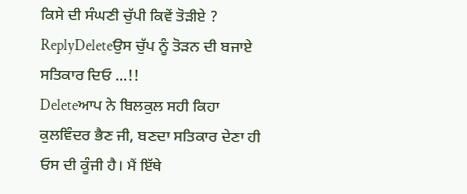ਕਿਸੇ ਦੀ ਸੰਘਣੀ ਚੁੱਪੀ ਕਿਵੇਂ ਤੋੜੀਏ ?
ReplyDeleteਉਸ ਚੁੱਪ ਨੂੰ ਤੋੜਨ ਦੀ ਬਜਾਏ ਸਤਿਕਾਰ ਦਿਓ ...!!
Deleteਆਪ ਨੇ ਬਿਲਕੁਲ ਸਹੀ ਕਿਹਾ ਕੁਲਵਿੰਦਰ ਭੈਣ ਜੀ, ਬਣਦਾ ਸਤਿਕਾਰ ਦੇਣਾ ਹੀ ਓਸ ਦੀ ਕੂੰਜੀ ਹੈ। ਮੈਂ ਇੱਥੇ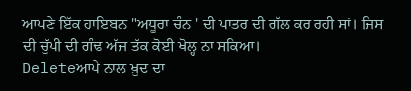ਆਪਣੇ ਇੱਕ ਹਾਇਬਨ "ਅਧੂਰਾ ਚੰਨ ' ਦੀ ਪਾਤਰ ਦੀ ਗੱਲ ਕਰ ਰਹੀ ਸਾਂ। ਜਿਸ ਦੀ ਚੁੱਪੀ ਦੀ ਗੰਢ ਅੱਜ ਤੱਕ ਕੋਈ ਖੋਲ੍ਹ ਨਾ ਸਕਿਆ।
Deleteਆਪੇ ਨਾਲ ਖ਼ੁਦ ਦਾ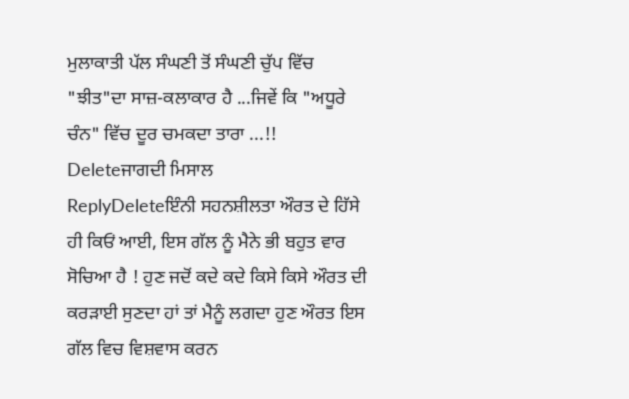ਮੁਲਾਕਾਤੀ ਪੱਲ ਸੰਘਣੀ ਤੋਂ ਸੰਘਣੀ ਚੁੱਪ ਵਿੱਚ "ਝੀਤ"ਦਾ ਸਾਜ਼-ਕਲਾਕਾਰ ਹੈ ...ਜਿਵੇਂ ਕਿ "ਅਧੂਰੇ ਚੰਨ" ਵਿੱਚ ਦੂਰ ਚਮਕਦਾ ਤਾਰਾ ...!!
Deleteਜਾਗਦੀ ਮਿਸਾਲ
ReplyDeleteਇੰਨੀ ਸਹਨਸ਼ੀਲਤਾ ਔਰਤ ਦੇ ਹਿੱਸੇ ਹੀ ਕਿਓਂ ਆਈ, ਇਸ ਗੱਲ ਨੂੰ ਮੈਨੇ ਭੀ ਬਹੁਤ ਵਾਰ ਸੋਚਿਆ ਹੈ ! ਹੁਣ ਜਦੋਂ ਕਦੇ ਕਦੇ ਕਿਸੇ ਕਿਸੇ ਔਰਤ ਦੀ ਕਰੜਾਈ ਸੁਣਦਾ ਹਾਂ ਤਾਂ ਮੈਨੂੰ ਲਗਦਾ ਹੁਣ ਔਰਤ ਇਸ ਗੱਲ ਵਿਚ ਵਿਸ਼ਵਾਸ ਕਰਨ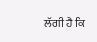ਲੱਗੀ ਹੈ ਕਿ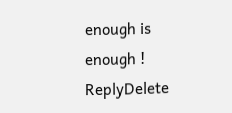enough is enough !
ReplyDelete